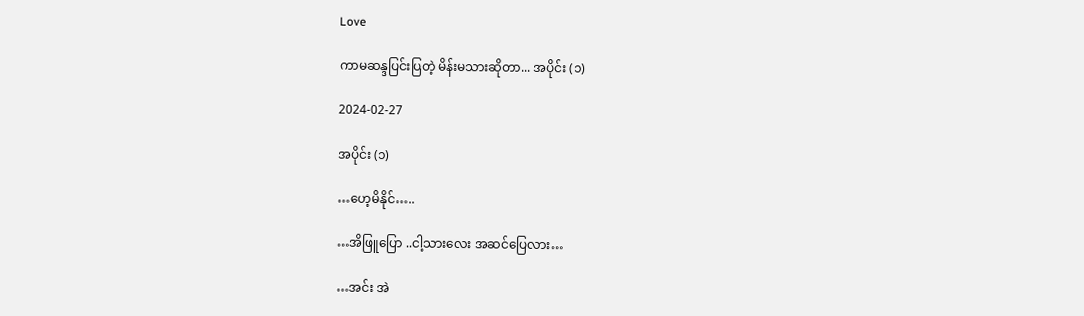Love

ကာမဆန္ဒပြင်းပြတဲ့ မိန်းမသားဆိုတာ... အပိုင်း (၁)

2024-02-27

အပိုင်း (၁)

…ဟေ့မိနိုင်…..

…အိဖြူပြော ..ငါ့သားလေး အဆင်ပြေလား…

…အင်း အဲ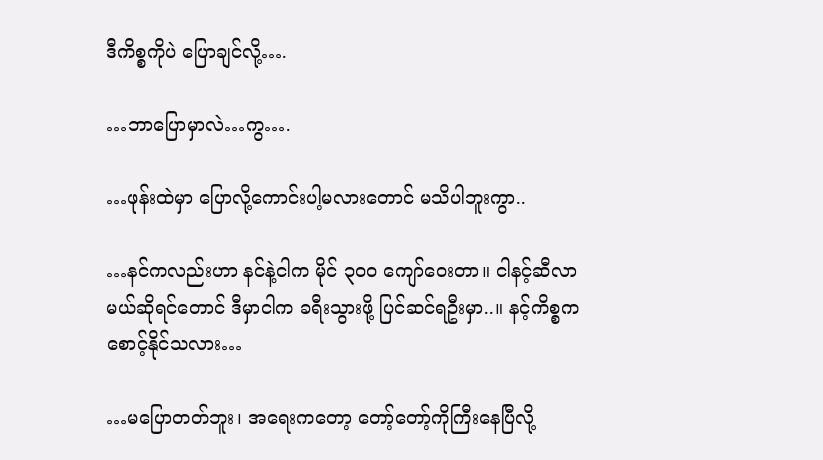ဒီကိစ္စကိုပဲ ပြောချင်လို့….

…ဘာပြောမှာလဲ…ကွ….

…ဖုန်းထဲမှာ ပြောလို့ကောင်းပါ့မလားတောင် မသိပါဘူးကွာ..

…နင်ကလည်းဟာ နင်နဲ့ငါက မိုင် ၃၀၀ ကျော်ဝေးတာ။ ငါနင့်ဆီလာမယ်ဆိုရင်တောင် ဒီမှာငါက ခရီးသွားဖို့ ပြင်ဆင်ရဦးမှာ..။ နင့်ကိစ္စက စောင့်နိုင်သလား…

…မပြောတတ်ဘူး၊ အရေးကတော့ တော့်တော့်ကိုကြီးနေပြီလို့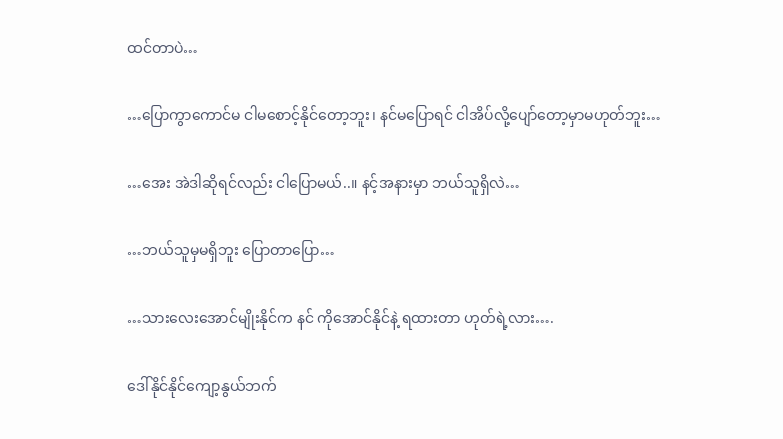ထင်တာပဲ…

…ပြောကွာကောင်မ ငါမစောင့်နိုင်တော့ဘူး၊ နင်မပြောရင် ငါအိပ်လို့ပျော်တော့မှာမဟုတ်ဘူး…

…အေး အဲဒါဆိုရင်လည်း ငါပြောမယ်..။ နင့်အနားမှာ ဘယ်သူရှိလဲ…

…ဘယ်သူမှမရှိဘူး ပြောတာပြော…

…သားလေးအောင်မျိုးနိုင်က နင် ကိုအောင်နိုင်နဲ့ ရထားတာ ဟုတ်ရဲ့လား….

ဒေါ်နိုင်နိုင်ကျော့နွယ်ဘက်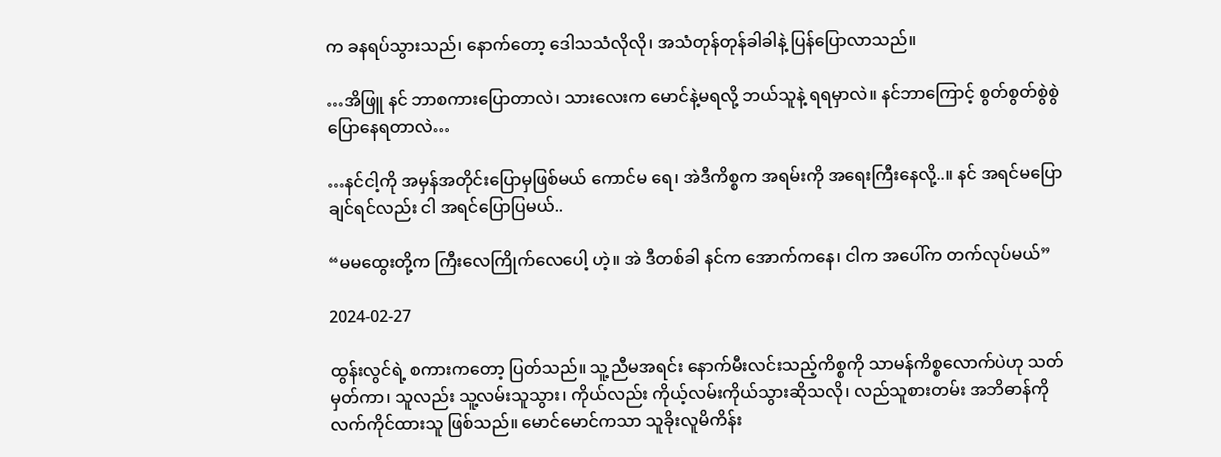က ခနရပ်သွားသည်၊ နောက်တော့ ဒေါသသံလိုလို၊ အသံတုန်တုန်ခါခါနဲ့ ပြန်ပြောလာသည်။

…အိဖြူ နင် ဘာစကားပြောတာလဲ၊ သားလေးက မောင်နဲ့မရလို့ ဘယ်သူနဲ့ ရရမှာလဲ။ နင်ဘာကြောင့် စွတ်စွတ်စွဲစွဲ ပြောနေရတာလဲ…

…နင်ငါ့ကို အမှန်အတိုင်းပြောမှဖြစ်မယ် ကောင်မ ရေ၊ အဲဒီကိစ္စက အရမ်းကို အရေးကြီးနေလို့..။ နင် အရင်မပြောချင်ရင်လည်း ငါ အရင်ပြောပြမယ်..

“မမထွေးတို့က ကြီးလေကြိုက်လေပေါ့ ဟဲ့။ အဲ ဒီတစ်ခါ နင်က အောက်ကနေ၊ ငါက အပေါ်က တက်လုပ်မယ်”

2024-02-27

ထွန်းလွင်ရဲ့ စကားကတော့ ပြတ်သည်။ သူ့ညီမအရင်း နောက်မီးလင်းသည့်ကိစ္စကို သာမန်ကိစ္စလောက်ပဲဟု သတ်မှတ်ကာ၊ သူလည်း သူ့လမ်းသူသွား၊ ကိုယ်လည်း ကိုယ့်လမ်းကိုယ်သွားဆိုသလို၊ လည်သူစားတမ်း အဘိဓာန်ကို လက်ကိုင်ထားသူ ဖြစ်သည်။ မောင်မောင်ကသာ သူခိုးလူမိကိန်း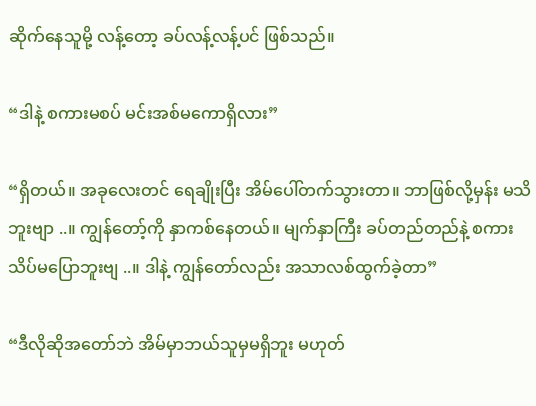ဆိုက်နေသူမို့ လန့်တော့ ခပ်လန့်လန့်ပင် ဖြစ်သည်။

“ဒါနဲ့ စကားမစပ် မင်းအစ်မကောရှိလား”

“ရှိတယ်။ အခုလေးတင် ရေချိုးပြီး အိမ်ပေါ်တက်သွားတာ။ ဘာဖြစ်လို့မှန်း မသိဘူးဗျာ ..။ ကျွန်တော့်ကို နှာကစ်နေတယ်။ မျက်နှာကြီး ခပ်တည်တည်နဲ့ စကားသိပ်မပြောဘူးဗျ ..။ ဒါနဲ့ ကျွန်တော်လည်း အသာလစ်ထွက်ခဲ့တာ”

“ဒီလိုဆိုအတော်ဘဲ အိမ်မှာဘယ်သူမှမရှိဘူး မဟုတ်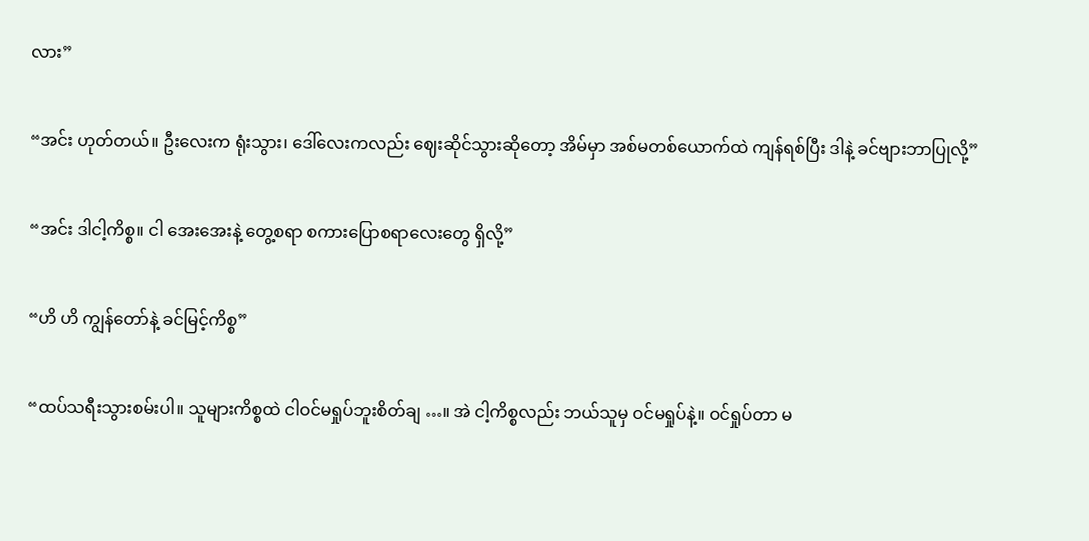လား”

“အင်း ဟုတ်တယ်။ ဦးလေးက ရုံးသွား၊ ဒေါ်လေးကလည်း ဈေးဆိုင်သွားဆိုတော့ အိမ်မှာ အစ်မတစ်ယောက်ထဲ ကျန်ရစ်ပြီး ဒါနဲ့ ခင်ဗျားဘာပြုလို့”

“အင်း ဒါငါ့ကိစ္စ။ ငါ အေးအေးနဲ့ တွေ့စရာ စကားပြောစရာလေးတွေ ရှိလို့”

“ဟိ ဟိ ကျွန်တော်နဲ့ ခင်မြင့်ကိစ္စ”

“ထပ်သရီးသွားစမ်းပါ။ သူများကိစ္စထဲ ငါဝင်မရှုပ်ဘူးစိတ်ချ …။ အဲ ငါ့ကိစ္စလည်း ဘယ်သူမှ ဝင်မရှုပ်နဲ့။ ဝင်ရှုပ်တာ မ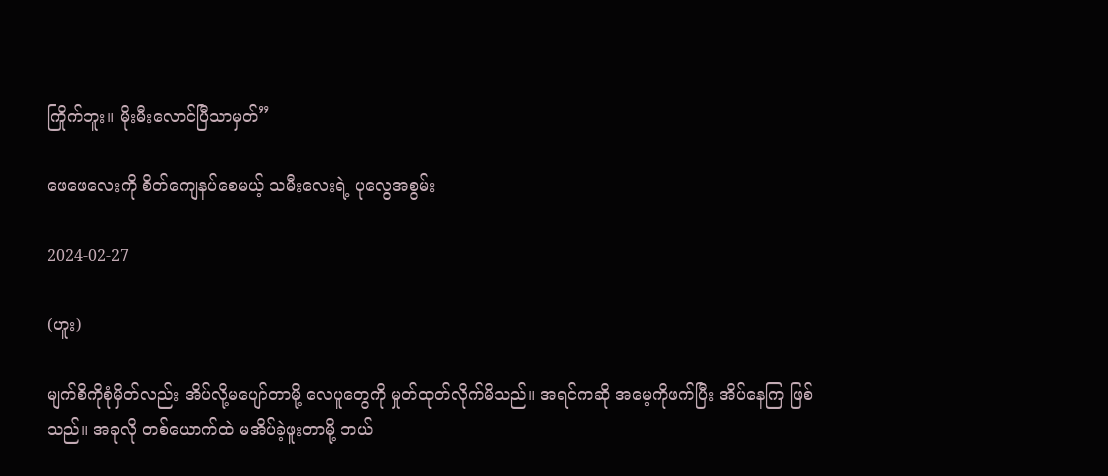ကြိုက်ဘူး။ မိုးမီးလောင်ပြီသာမှတ်”

ဖေဖေလေးကို စိတ်ကျေနပ်စေမယ့် သမီးလေးရဲ့ ပုလွေအစွမ်း

2024-02-27

(ဟူး)

မျက်စိကိုစုံမှိတ်လည်း အိပ်လို့မပျော်တာမို့ လေပူတွေကို မှုတ်ထုတ်လိုက်မိသည်။ အရင်ကဆို အမေ့ကိုဖက်ပြီး အိပ်နေကြ ဖြစ်သည်။ အခုလို တစ်ယောက်ထဲ မအိပ်ခဲ့ဖူးတာမို့ ဘယ်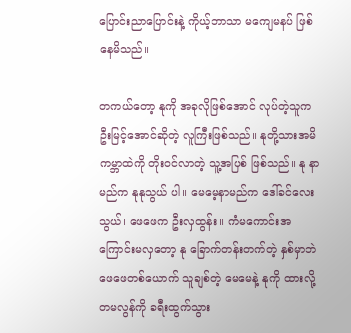ပြောင်းညာပြောင်းနဲ့ ကိုယ့်ဘာသာ မကျေမနပ် ဖြစ်နေမိသည်။

တကယ်တော့ နုကို အခုလိုဖြစ်အောင် လုပ်တဲ့သူက ဦးမြင့်အောင်ဆိုတဲ့ လူကြီးဖြစ်သည်။ နုတို့သားအမိ ကမ္ဘာထဲကို တိုးဝင်လာတဲ့ သူ့အပြစ် ဖြစ်သည်။ နု နာမည်က နုနုသွယ် ပါ။ မေမေ့နာမည်က ဒေါ်ခင်လေးသွယ်၊ ဖေဖေက ဦးလှထွန်း။ ကံမကောင်းအကြောင်းမလှတော့ နု ခြောက်တန်းတက်တဲ့ နှစ်မှာဘဲ ဖေဖေတစ်ယောက် သူချစ်တဲ့ မေမေနဲ့ နုကို ထားလို့ တမလွန်ကို ခရီးထွက်သွား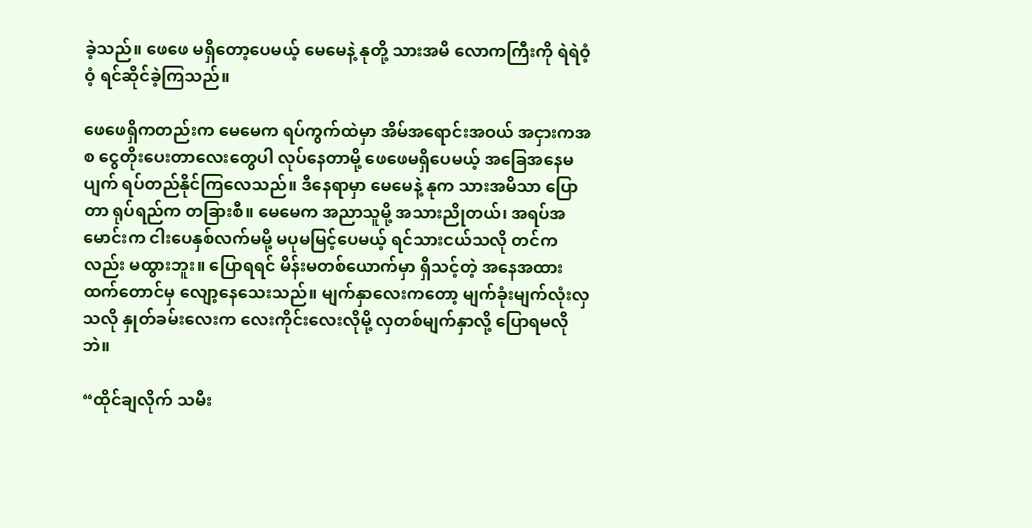ခဲ့သည်။ ဖေဖေ မရှိတော့ပေမယ့် မေမေနဲ့ နုတို့ သားအမိ လောကကြီးကို ရဲရဲဝံ့ဝံ့ ရင်ဆိုင်ခဲ့ကြသည်။

ဖေဖေရှိကတည်းက မေမေက ရပ်ကွက်ထဲမှာ အိမ်အရောင်းအဝယ် အငှားကအစ ငွေတိုးပေးတာလေးတွေပါ လုပ်နေတာမို့ ဖေဖေမရှိပေမယ့် အခြေအနေမပျက် ရပ်တည်နိုင်ကြလေသည်။ ဒီနေရာမှာ မေမေနဲ့ နုက သားအမိသာ ပြောတာ ရုပ်ရည်က တခြားစီ။ မေမေက အညာသူမို့ အသားညိုတယ်၊ အရပ်အမောင်းက ငါးပေနှစ်လက်မမို့ မပုမမြင့်ပေမယ့် ရင်သားငယ်သလို တင်ကလည်း မထွားဘူး။ ပြောရရင် မိန်းမတစ်ယောက်မှာ ရှိသင့်တဲ့ အနေအထားထက်တောင်မှ လျော့နေသေးသည်။ မျက်နှာလေးကတော့ မျက်ခုံးမျက်လုံးလှသလို နှုတ်ခမ်းလေးက လေးကိုင်းလေးလိုမို့ လှတစ်မျက်နှာလို့ ပြောရမလိုဘဲ။

“ထိုင်ချလိုက် သမီး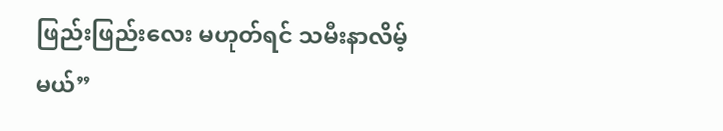ဖြည်းဖြည်းလေး မဟုတ်ရင် သမီးနာလိမ့်မယ်”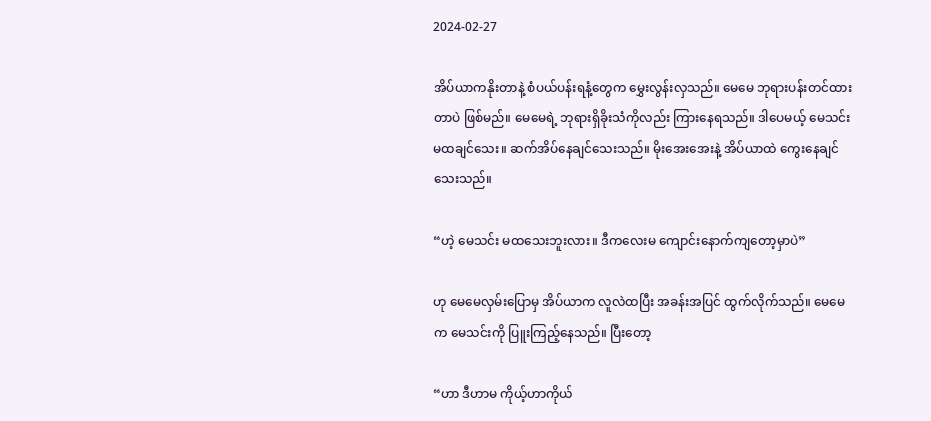2024-02-27

အိပ်ယာကနိုးတာနဲ့ စံပယ်ပန်းရနံ့တွေက မွှေးလွန်းလှသည်။ မေမေ ဘုရားပန်းတင်ထားတာပဲ ဖြစ်မည်။ မေမေရဲ့ ဘုရားရှိခိုးသံကိုလည်း ကြားနေရသည်။ ဒါပေမယ့် မေသင်း မထချင်သေး။ ဆက်အိပ်နေချင်သေးသည်။ မိုးအေးအေးနဲ့ အိပ်ယာထဲ ကွေးနေချင်သေးသည်။

“ဟဲ့ မေသင်း မထသေးဘူးလား။ ဒီကလေးမ ကျောင်းနောက်ကျတော့မှာပဲ”

ဟု မေမေလှမ်းပြောမှ အိပ်ယာက လူလဲထပြီး အခန်းအပြင် ထွက်လိုက်သည်။ မေမေက မေသင်းကို ပြူးကြည့်နေသည်။ ပြီးတော့

“ဟာ ဒီဟာမ ကိုယ့်ဟာကိုယ်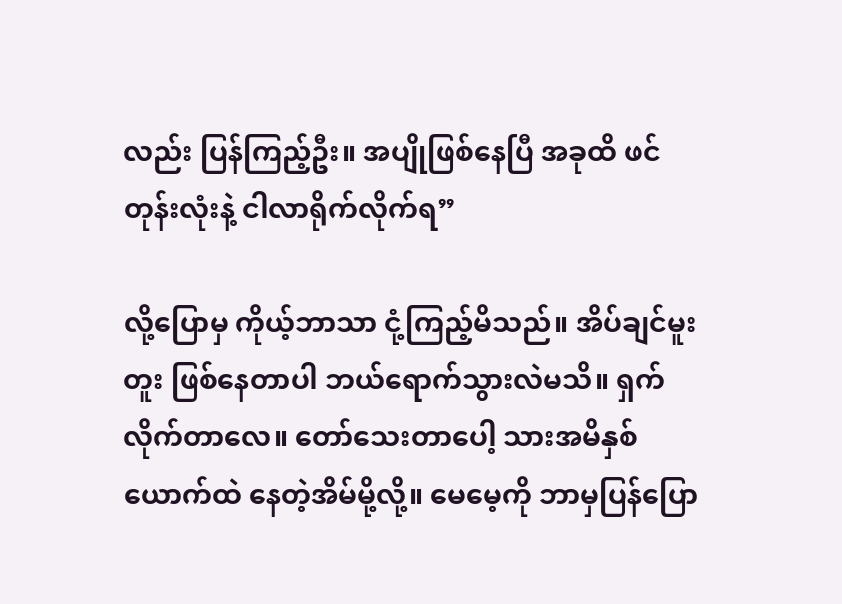လည်း ပြန်ကြည့်ဦး။ အပျိုဖြစ်နေပြီ အခုထိ ဖင်တုန်းလုံးနဲ့ ငါလာရိုက်လိုက်ရ”

လို့ပြောမှ ကိုယ့်ဘာသာ ငုံ့ကြည့်မိသည်။ အိပ်ချင်မူးတူး ဖြစ်နေတာပါ ဘယ်ရောက်သွားလဲမသိ။ ရှက်လိုက်တာလေ။ တော်သေးတာပေါ့ သားအမိနှစ်ယောက်ထဲ နေတဲ့အိမ်မို့လို့။ မေမေ့ကို ဘာမှပြန်ပြော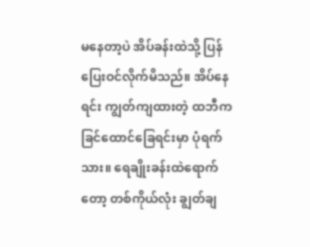မနေတာ့ပဲ အိပ်ခန်းထဲသို့ ပြန်ပြေးဝင်လိုက်မိသည်။ အိပ်နေရင်း ကျွတ်ကျထားတဲ့ ထဘီက ခြင်ထောင်ခြေရင်းမှာ ပုံရက်သား။ ရေချိုးခန်းထဲရောက်တော့ တစ်ကိုယ်လုံး ချွတ်ချ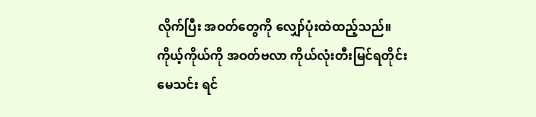လိုက်ပြီး အဝတ်တွေကို လျှော်ပုံးထဲထည့်သည်။ ကိုယ့်ကိုယ်ကို အဝတ်ဗလာ ကိုယ်လုံးတီးမြင်ရတိုင်း မေသင်း ရင်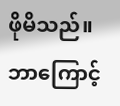ဖိုမိသည်။ ဘာကြောင့်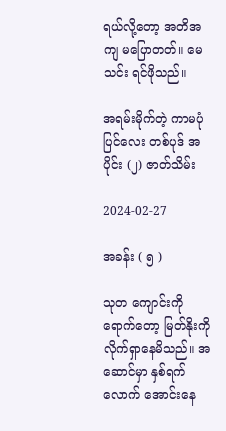ရယ်လို့တော့ အတိအကျ မပြောတတ်။ မေသင်း ရင်ဖိုသည်။

အရမ်းမိုက်တဲ့ ကာမပုံပြင်လေး တစ်ပုဒ် အပိုင်း (၂) ဇာတ်သိမ်း

2024-02-27

အခန်း ( ၅ )

သုတ ကျောင်းကိုရောက်တော့ မြတ်နိုးကို လိုက်ရှာနေမိသည်။ အဆောင်မှာ နှစ်ရက်လောက် အောင်းနေ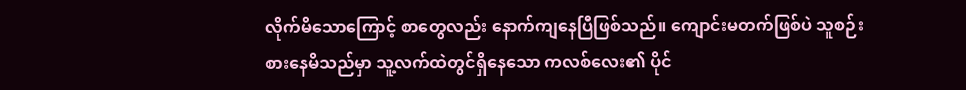လိုက်မိသောကြောင့် စာတွေလည်း နောက်ကျနေပြီဖြစ်သည်။ ကျောင်းမတက်ဖြစ်ပဲ သူစဉ်းစားနေမိသည်မှာ သူ့လက်ထဲတွင်ရှိနေသော ကလစ်လေး၏ ပိုင်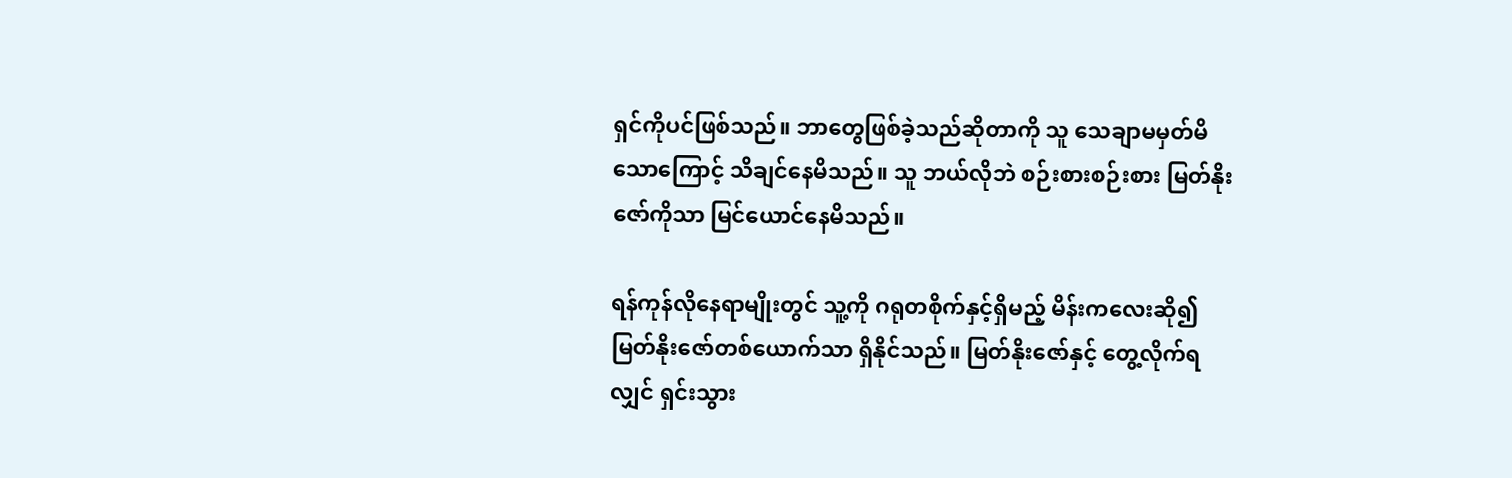ရှင်ကိုပင်ဖြစ်သည်။ ဘာတွေဖြစ်ခဲ့သည်ဆိုတာကို သူ သေချာမမှတ်မိသောကြောင့် သိချင်နေမိသည်။ သူ ဘယ်လိုဘဲ စဉ်းစားစဉ်းစား မြတ်နိုးဇော်ကိုသာ မြင်ယောင်နေမိသည်။

ရန်ကုန်လိုနေရာမျိုးတွင် သူ့ကို ဂရုတစိုက်နှင့်ရှိမည့် မိန်းကလေးဆို၍ မြတ်နိုးဇော်တစ်ယောက်သာ ရှိနိုင်သည်။ မြတ်နိုးဇော်နှင့် တွေ့လိုက်ရလျှင် ရှင်းသွား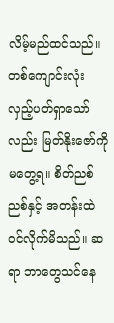လိမ့်မည်ထင်သည်။ တစ်ကျောင်းလုံး လှည့်ပတ်ရှာသော်လည်း မြတ်နိုးဇော်ကို မတွေ့ရ။ စိတ်ညစ်ညစ်နှင့် အတန်းထဲဝင်လိုက်မိသည်။ ဆရာ ဘာတွေသင်နေ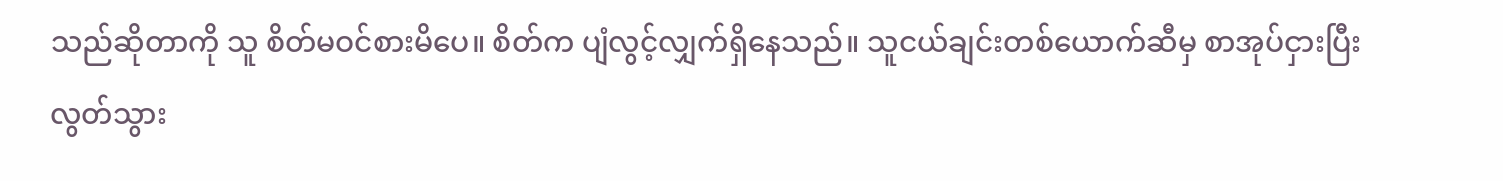သည်ဆိုတာကို သူ စိတ်မဝင်စားမိပေ။ စိတ်က ပျံလွင့်လျှက်ရှိနေသည်။ သူငယ်ချင်းတစ်ယောက်ဆီမှ စာအုပ်ငှားပြီး လွတ်သွား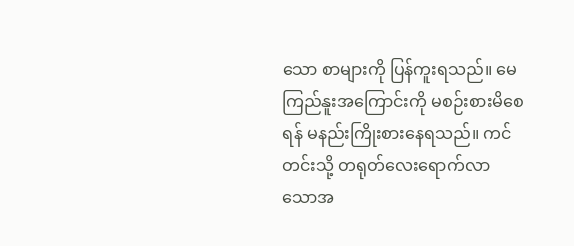သော စာများကို ပြန်ကူးရသည်။ မေကြည်နူးအကြောင်းကို မစဉ်းစားမိစေရန် မနည်းကြိုးစားနေရသည်။ ကင်တင်းသို့ တရုတ်လေးရောက်လာသောအ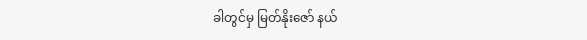ခါတွင်မှ မြတ်နိုးဇော် နယ်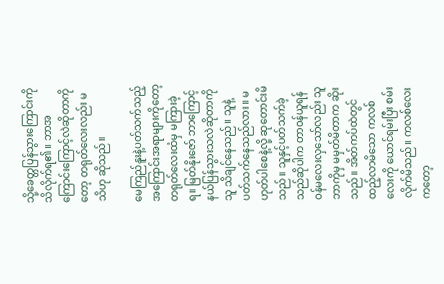သို့ခေတ္တပြန်သွားကြောင်းကို သိလိုက်ရ၏။ ဘာအကြောင်းကြောင့်လဲဆိုတာကိုတော့ တရုတ်လေးလည်း မသိဟု ဆိုသည်။

မေကြည်နူးနဲ့ပတ်သက်သည့် အကြောင်းအရာများကိုတော့ တရုတ်လေးထံမှ မကြားခဲ့ရ။ မြတ်နိုးဇော် ဘာကြောင့် နယ်ပြန်သွားသလဲဆိုတာကို သူ သိချင်နေသည်။ သူနဲ့ပတ်သက်နေသည်လား။ မဟုတ်ပါစေနဲ့လို့ ဆုတောင်းမိသည်။ သူနှင့်ပတ်သက်ခဲ့သည်ဆိုပါက တာဝန်ယူရန် ဝန်မလေးလှသော်လည်း သူဘာကိုမှ မမှတ်မိတာက ဆိုးသည်။ အိတ်ကပ်ထဲတွင် ထည့်လာမိသော ကလစ်လေးကို ယောင်ရမ်းပြီး စမ်းလိုက်မိသည်။ ကလစ်လေးကတော့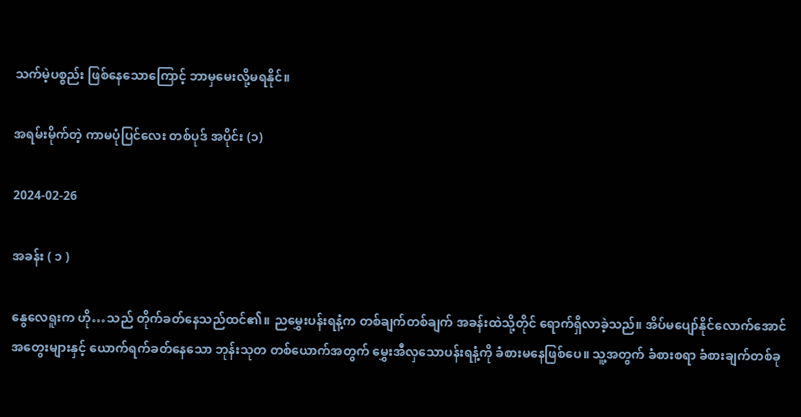သက်မဲ့ပစ္စည်း ဖြစ်နေသောကြောင့် ဘာမှမေးလို့မရနိုင်။

အရမ်းမိုက်တဲ့ ကာမပုံပြင်လေး တစ်ပုဒ် အပိုင်း (၁)

2024-02-26

အခန်း ( ၁ )

နွေလေရူးက ဟို…သည် တိုက်ခတ်နေသည်ထင်၏။ ညမွှေးပန်းရနံ့က တစ်ချက်တစ်ချက် အခန်းထဲသို့တိုင် ရောက်ရှိလာခဲ့သည်။ အိပ်မပျော်နိုင်လောက်အောင် အတွေးများနှင့် ယောက်ရက်ခတ်နေသော ဘုန်းသုတ တစ်ယောက်အတွက် မွှေးအီလှသောပန်းရနံ့ကို ခံစားမနေဖြစ်ပေ။ သူ့အတွက် ခံစားစရာ ခံစားချက်တစ်ခု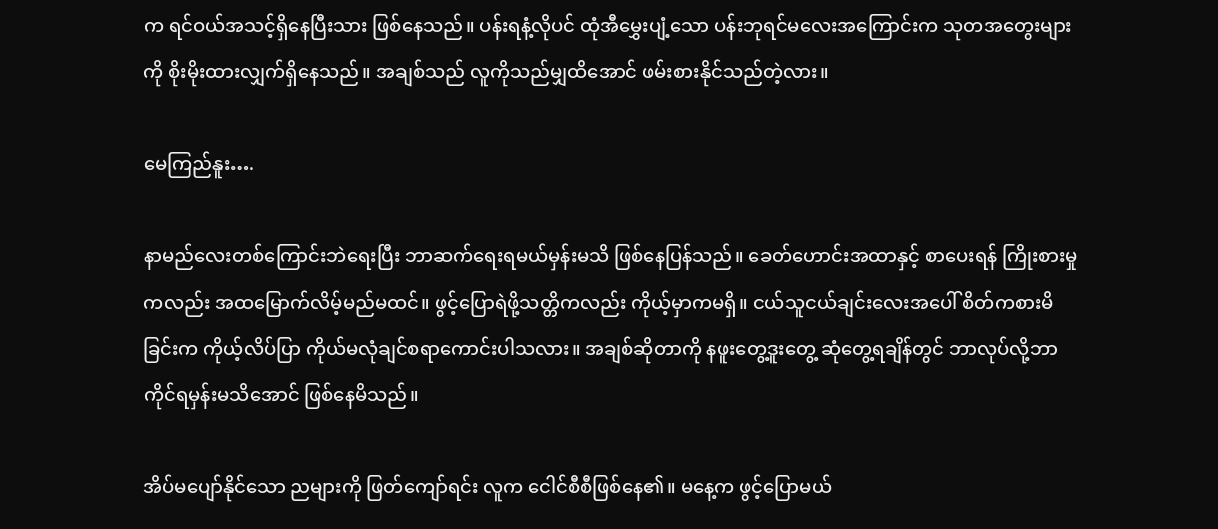က ရင်ဝယ်အသင့်ရှိနေပြီးသား ဖြစ်နေသည်။ ပန်းရနံ့လိုပင် ထုံအီမွှေးပျံ့သော ပန်းဘုရင်မလေးအကြောင်းက သုတအတွေးများကို စိုးမိုးထားလျှက်ရှိနေသည်။ အချစ်သည် လူကိုသည်မျှထိအောင် ဖမ်းစားနိုင်သည်တဲ့လား။

မေကြည်နူး….

နာမည်လေးတစ်ကြောင်းဘဲရေးပြီး ဘာဆက်ရေးရမယ်မှန်းမသိ ဖြစ်နေပြန်သည်။ ခေတ်ဟောင်းအထာနှင့် စာပေးရန် ကြိုးစားမှုကလည်း အထမြောက်လိမ့်မည်မထင်။ ဖွင့်ပြောရဲဖို့သတ္တိကလည်း ကိုယ့်မှာကမရှိ။ ငယ်သူငယ်ချင်းလေးအပေါ် စိတ်ကစားမိခြင်းက ကိုယ့်လိပ်ပြာ ကိုယ်မလုံချင်စရာကောင်းပါသလား။ အချစ်ဆိုတာကို နဖူးတွေ့ဒူးတွေ့ ဆုံတွေ့ရချိန်တွင် ဘာလုပ်လို့ဘာကိုင်ရမှန်းမသိအောင် ဖြစ်နေမိသည်။

အိပ်မပျော်နိုင်သော ညများကို ဖြတ်ကျော်ရင်း လူက ငေါင်စီစီဖြစ်နေ၏။ မနေ့က ဖွင့်ပြောမယ်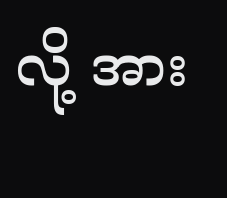လို့ အား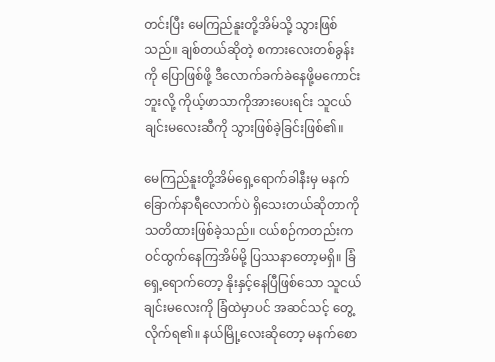တင်းပြီး မေကြည်နူးတို့အိမ်သို့ သွားဖြစ်သည်။ ချစ်တယ်ဆိုတဲ့ စကားလေးတစ်ခွန်းကို ပြောဖြစ်ဖို့ ဒီလောက်ခက်ခဲနေဖို့မကောင်းဘူးလို့ ကိုယ့်ဖာသာကိုအားပေးရင်း သူငယ်ချင်းမလေးဆီကို သွားဖြစ်ခဲ့ခြင်းဖြစ်၏။

မေကြည်နူးတို့အိမ်ရှေ့ရောက်ခါနီးမှ မနက်ခြောက်နာရီလောက်ပဲ ရှိသေးတယ်ဆိုတာကို သတိထားဖြစ်ခဲ့သည်။ ငယ်စဉ်ကတည်းက ဝင်ထွက်နေကြအိမ်မို့ ပြဿနာတော့မရှိ။ ခြံရှေ့ရောက်တော့ နိုးနှင့်နေပြီဖြစ်သော သူငယ်ချင်းမလေးကို ခြံထဲမှာပင် အဆင်သင့် တွေ့လိုက်ရ၏။ နယ်မြို့လေးဆိုတော့ မနက်စော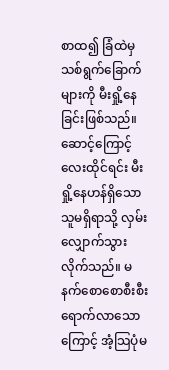စာထ၍ ခြံထဲမှသစ်ရွက်ခြောက်များကို မီးရှို့နေခြင်းဖြစ်သည်။ ဆောင့်ကြောင့်လေးထိုင်ရင်း မီးရှို့နေဟန်ရှိသော သူမရှိရာသို့ လှမ်းလျှောက်သွားလိုက်သည်။ မနက်စောစောစီးစီး ရောက်လာသောကြောင့် အံ့သြပုံမ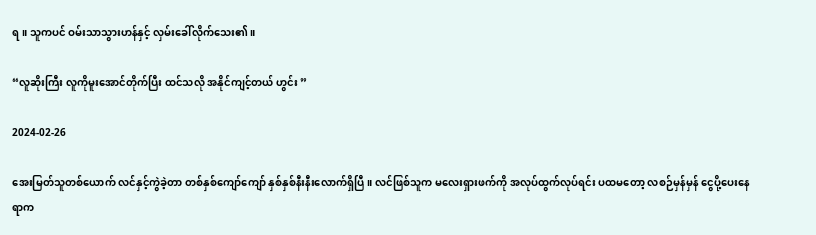ရ။ သူကပင် ဝမ်းသာသွားဟန်နှင့် လှမ်းခေါ်လိုက်သေး၏။

“လူဆိုးကြီး လူကိုမူးအောင်တိုက်ပြီး ထင်သလို အနိုင်ကျင့်တယ် ဟွင်း ”

2024-02-26

အေးမြတ်သူတစ်ယောက် လင်နှင့်ကွဲခဲ့တာ တစ်နှစ်ကျော်ကျော် နှစ်နှစ်နီးနီးလောက်ရှိပြီ။ လင်ဖြစ်သူက မလေးရှားဖက်ကို အလုပ်ထွက်လုပ်ရင်း ပထမတော့ လစဉ်မှန်မှန် ငွေပို့ပေးနေရာက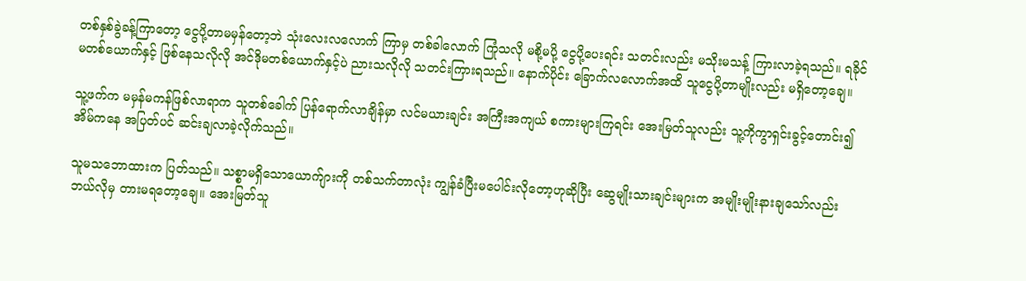တစ်နှစ်ခွဲခန့်ကြာတော့ ငွေပို့တာမမှန်တော့ဘဲ သုံးလေးလလောက် ကြာမှ တစ်ခါလောက် ကြုံသလို မစို့မပို့ ငွေပို့ပေးရင်း သတင်းလည်း မသိုးမသန့် ကြားလာခဲ့ရသည်။ ရခိုင်မတစ်ယောက်နှင့် ဖြစ်နေသလိုလို အင်ဒိုမတစ်ယောက်နှင့်ပဲ ညားသလိုလို သတင်းကြားရသည်။ နောက်ပိုင်း ခြောက်လလောက်အထိ သူငွေပို့တာမျိုးလည်း မရှိတော့ချေ။

သူ့ဖက်က မမှန်မကန်ဖြစ်လာရာက သူတစ်ခေါက် ပြန်ရောက်လာချိန်မှာ လင်မယားချင်း အကြီးအကျယ် စကားများကြရင်း အေးမြတ်သူလည်း သူ့ကိုကွာရှင်းခွင့်တောင်း၍ အိမ်ကနေ အပြတ်ပင် ဆင်းချလာခဲ့လိုက်သည်။

သူမသဘောထားက ပြတ်သည်။ သစ္စာမရှိသောယောက်ျားကို တစ်သက်တာလုံး ကျွန်ခံပြီးမပေါင်းလိုတော့ဟုဆိုပြီး ဆွေမျိုးသားချင်းများက အမျိုးမျိုးနားချသော်လည်း ဘယ်လိုမှ တားမရတော့ချေ။ အေးမြတ်သူ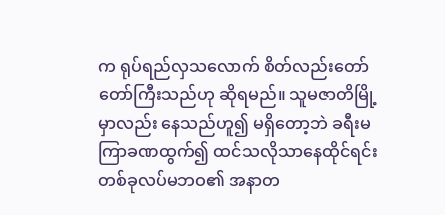က ရုပ်ရည်လှသလောက် စိတ်လည်းတော်တော်ကြီးသည်ဟု ဆိုရမည်။ သူမဇာတိမြို့မှာလည်း နေသည်ဟူ၍ မရှိတော့ဘဲ ခရီးမကြာခဏထွက်၍ ထင်သလိုသာနေထိုင်ရင်း တစ်ခုလပ်မဘဝ၏ အနာတ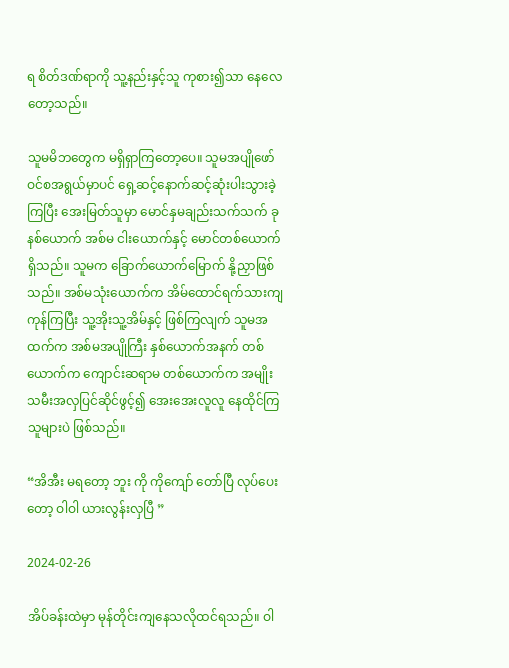ရ စိတ်ဒဏ်ရာကို သူ့နည်းနှင့်သူ ကုစား၍သာ နေလေတော့သည်။

သူမမိဘတွေက မရှိရှာကြတော့ပေ။ သူမအပျိုဖော်ဝင်စအရွယ်မှာပင် ရှေ့ဆင့်နောက်ဆင့်ဆုံးပါးသွားခဲ့ကြပြီး အေးမြတ်သူမှာ မောင်နှမချည်းသက်သက် ခုနစ်ယောက် အစ်မ ငါးယောက်နှင့် မောင်တစ်ယောက်ရှိသည်။ သူမက ခြောက်ယောက်မြောက် နို့ညှာဖြစ်သည်။ အစ်မသုံးယောက်က အိမ်ထောင်ရက်သားကျကုန်ကြပြီး သူ့အိုးသူ့အိမ်နှင့် ဖြစ်ကြလျက် သူမအထက်က အစ်မအပျိုကြီး နှစ်ယောက်အနက် တစ်ယောက်က ကျောင်းဆရာမ တစ်ယောက်က အမျိုးသမီးအလှပြင်ဆိုင်ဖွင့်၍ အေးအေးလူလူ နေထိုင်ကြသူများပဲ ဖြစ်သည်။

“အိအီး မရတော့ ဘူး ကို ကိုကျော် တော်ပြီ လုပ်ပေးတော့ ဝါဝါ ယားလွန်းလှပြီ ”

2024-02-26

အိပ်ခန်းထဲမှာ မုန်တိုင်းကျနေသလိုထင်ရသည်။ ဝါ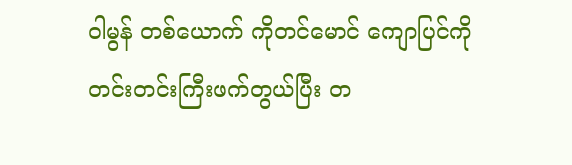ဝါမွန် တစ်ယောက် ကိုတင်မောင် ကျောပြင်ကို တင်းတင်းကြီးဖက်တွယ်ပြီး တ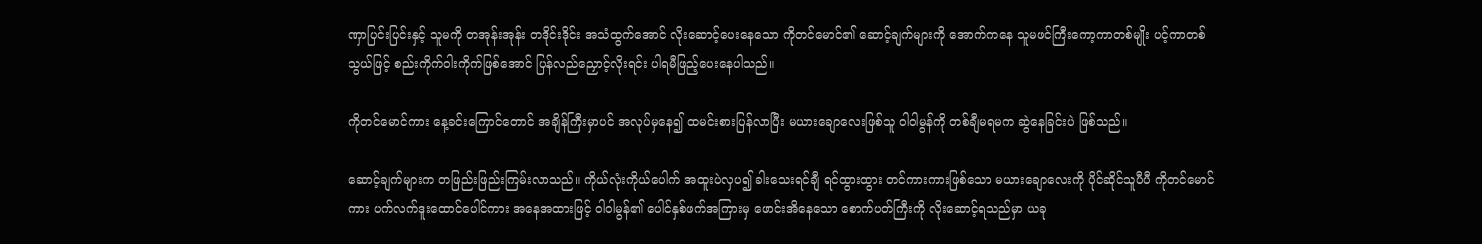ဏှာပြင်းပြင်းနှင့် သူမကို တအုန်းအုန်း တဒိုင်းဒိုင်း အသံထွက်အောင် လိုးဆောင့်ပေးနေသော ကိုတင်မောင်၏ ဆောင့်ချက်များကို အောက်ကနေ သူမဖင်ကြီးကော့ကာတစ်မျိုး ပင့်ကာတစ်သွယ်ဖြင့် စည်းကိုက်ဝါးကိုက်ဖြစ်အောင် ပြန်လည်ညှောင့်လိုးရင်း ပါရမီဖြည့်ပေးနေပါသည်။

ကိုတင်မောင်ကား နေ့ခင်းကြောင်တောင် အချိန်ကြီးမှာပင် အလုပ်မှနေ၍ ထမင်းစားပြန်လာပြီး မယားချောလေးဖြစ်သူ ဝါဝါမွန်ကို တစ်ချီမရမက ဆွဲနေခြင်းပဲ ဖြစ်သည်။

ဆောင့်ချက်များက တဖြည်းဖြည်းကြမ်းလာသည်။ ကိုယ်လုံးကိုယ်ပေါက် အထူးပဲလှပ၍ ခါးသေးရင်ချီ ရင်ထွားထွား တင်ကားကားဖြစ်သော မယားချောလေးကို ပိုင်ဆိုင်သူပီပီ ကိုတင်မောင်ကား ပက်လက်ဒူးထောင်ပေါင်ကား အနေအထားဖြင့် ဝါဝါမွန်၏ ပေါင်နှစ်ဖက်အကြားမှ ဖောင်းအိနေသော စောက်ပတ်ကြီးကို လိုးဆောင့်ရသည်မှာ ယခု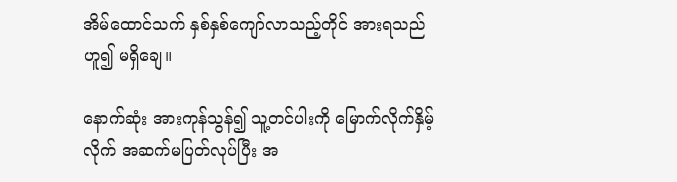အိမ်ထောင်သက် နှစ်နှစ်ကျော်လာသည့်တိုင် အားရသည်ဟူ၍ မရှိချေ။

နောက်ဆုံး အားကုန်သွန်၍ သူ့တင်ပါးကို မြောက်လိုက်နှိမ့်လိုက် အဆက်မပြတ်လုပ်ပြီး အ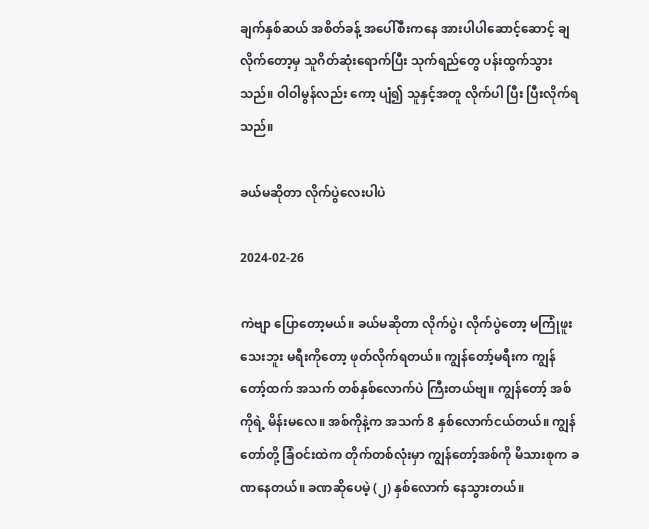ချက်နှစ်ဆယ် အစိတ်ခန့် အပေါ်စီးကနေ အားပါပါဆောင့်ဆောင့် ချလိုက်တော့မှ သူဂိတ်ဆုံးရောက်ပြီး သုက်ရည်တွေ ပန်းထွက်သွားသည်။ ဝါဝါမွန်လည်း ကော့ ပျံ၍ သူနှင့်အတူ လိုက်ပါ ပြီး ပြီးလိုက်ရသည်။

ခယ်မဆိုတာ လိုက်ပွဲလေးပါပဲ

2024-02-26

ကဲဗျာ ပြောတော့မယ်။ ခယ်မဆိုတာ လိုက်ပွဲ၊ လိုက်ပွဲတော့ မကြုံဖူးသေးဘူး မရီးကိုတော့ ဖုတ်လိုက်ရတယ်။ ကျွန်တော့်မရီးက ကျွန်တော့်ထက် အသက် တစ်နှစ်လောက်ပဲ ကြီးတယ်ဗျ။ ကျွန်တော့် အစ်ကိုရဲ့ မိန်းမလေ။ အစ်ကိုနဲ့က အသက် 8 နှစ်လောက်ငယ်တယ်။ ကျွန်တော်တို့ ခြံဝင်းထဲက တိုက်တစ်လုံးမှာ ကျွန်တော့်အစ်ကို မိသားစုက ခဏနေတယ်။ ခဏဆိုပေမဲ့ (၂) နှစ်လောက် နေသွားတယ်။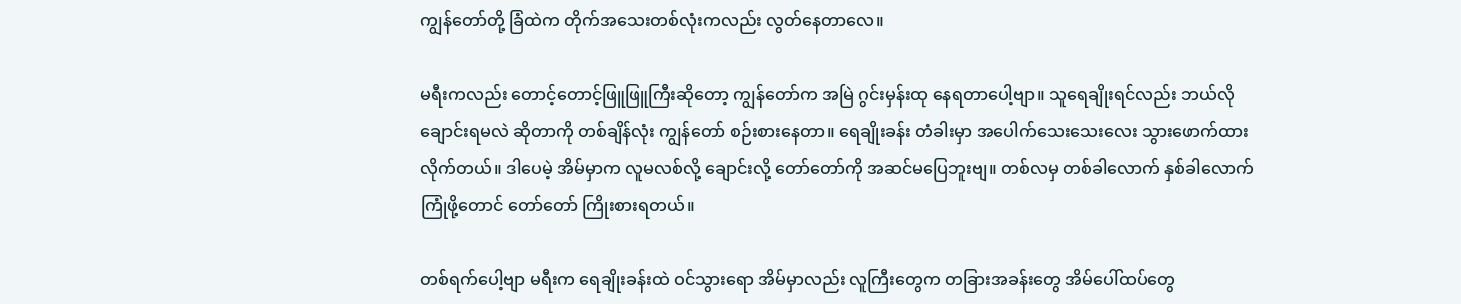ကျွန်တော်တို့ ခြံထဲက တိုက်အသေးတစ်လုံးကလည်း လွတ်နေတာလေ။

မရီးကလည်း တောင့်တောင့်ဖြူဖြူကြီးဆိုတော့ ကျွန်တော်က အမြဲ ဂွင်းမှန်းထု နေရတာပေါ့ဗျာ။ သူရေချိုးရင်လည်း ဘယ်လို ချောင်းရမလဲ ဆိုတာကို တစ်ချိန်လုံး ကျွန်တော် စဉ်းစားနေတာ။ ရေချိုးခန်း တံခါးမှာ အပေါက်သေးသေးလေး သွားဖောက်ထားလိုက်တယ်။ ဒါပေမဲ့ အိမ်မှာက လူမလစ်လို့ ချောင်းလို့ တော်တော်ကို အဆင်မပြေဘူးဗျ။ တစ်လမှ တစ်ခါလောက် နှစ်ခါလောက် ကြုံဖို့တောင် တော်တော် ကြိုးစားရတယ်။

တစ်ရက်ပေါ့ဗျာ မရီးက ရေချိုးခန်းထဲ ဝင်သွားရော အိမ်မှာလည်း လူကြီးတွေက တခြားအခန်းတွေ အိမ်ပေါ်ထပ်တွေ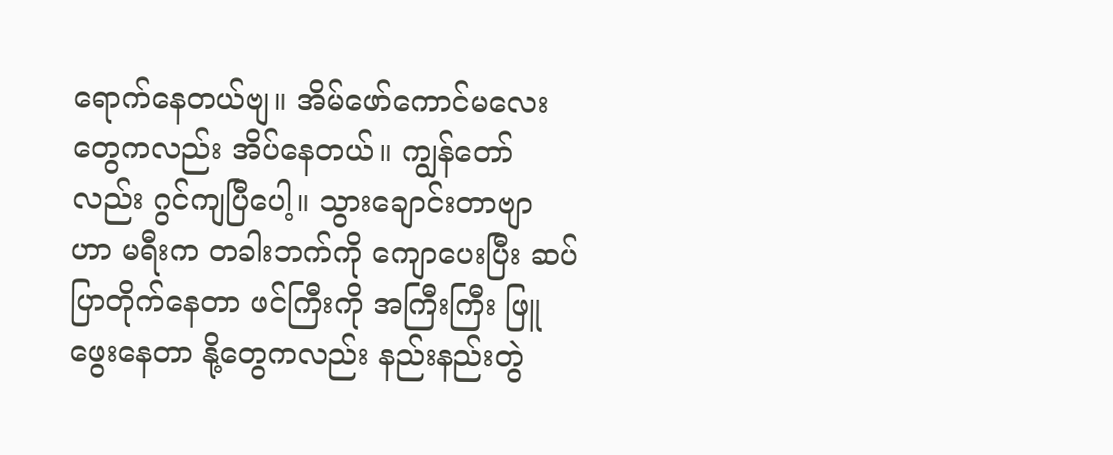ရောက်နေတယ်ဗျ။ အိမ်ဖော်ကောင်မလေးတွေကလည်း အိပ်နေတယ်။ ကျွန်တော်လည်း ဂွင်ကျပြီပေါ့။ သွားချောင်းတာဗျာ ဟာ မရီးက တခါးဘက်ကို ကျောပေးပြီး ဆပ်ပြာတိုက်နေတာ ဖင်ကြီးကို အကြီးကြီး ဖြူဖွေးနေတာ နို့တွေကလည်း နည်းနည်းတွဲ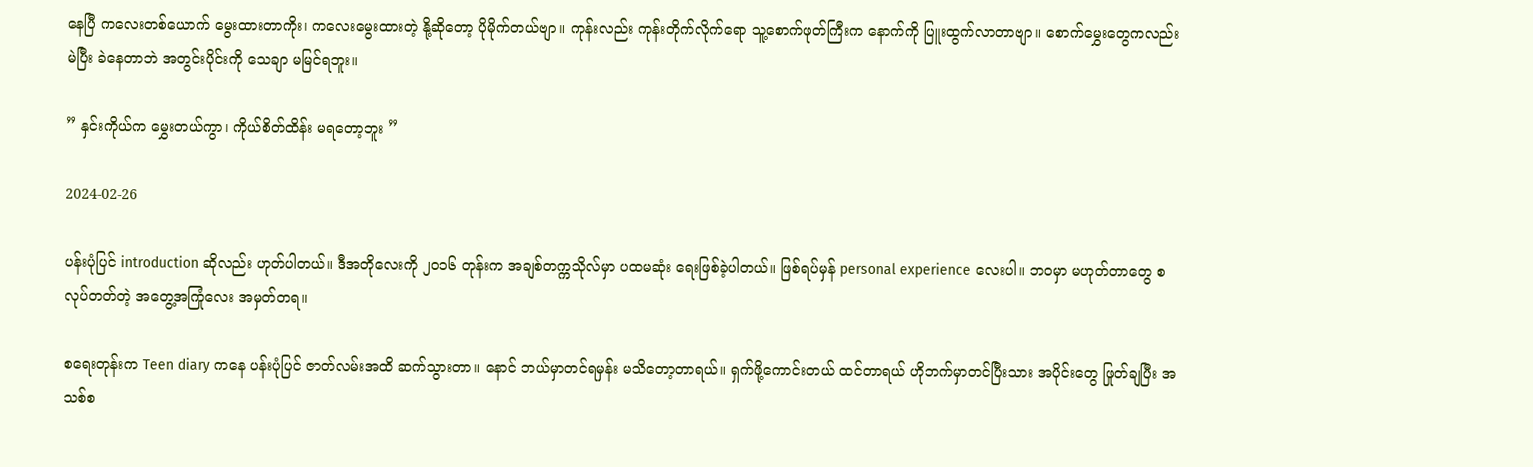နေပြီ ကလေးတစ်ယောက် မွေးထားတာကိုး၊ ကလေးမွေးထားတဲ့ နို့ဆိုတော့ ပိုမိုက်တယ်ဗျာ။ ကုန်းလည်း ကုန်းတိုက်လိုက်ရော သူ့စောက်ဖုတ်ကြီးက နောက်ကို ပြူးထွက်လာတာဗျာ။ စောက်မွှေးတွေကလည်း မဲပြီး ခဲနေတာဘဲ အတွင်းပိုင်းကို သေချာ မမြင်ရဘူး။

” နှင်းကိုယ်က မွှေးတယ်ကွာ၊ ကိုယ်စိတ်ထိန်း မရတော့ဘူး ”

2024-02-26

ပန်းပုံပြင် introduction ဆိုလည်း ဟုတ်ပါတယ်။ ဒီအတိုလေးကို ၂၀၁၆ တုန်းက အချစ်တက္ကသိုလ်မှာ ပထမဆုံး ရေးဖြစ်ခဲ့ပါတယ်။ ဖြစ်ရပ်မှန် personal experience လေးပါ။ ဘဝမှာ မဟုတ်တာတွေ စလုပ်တတ်တဲ့ အတွေ့အကြုံလေး အမှတ်တရ။

စရေးတုန်းက Teen diary ကနေ ပန်းပုံပြင် ဇာတ်လမ်းအထိ ဆက်သွားတာ။ နောင် ဘယ်မှာတင်ရမှန်း မသိတော့တာရယ်။ ရှက်ဖို့ကောင်းတယ် ထင်တာရယ် ဟိုဘက်မှာတင်ပြီးသား အပိုင်းတွေ ဖြုတ်ချပြီး အသစ်စ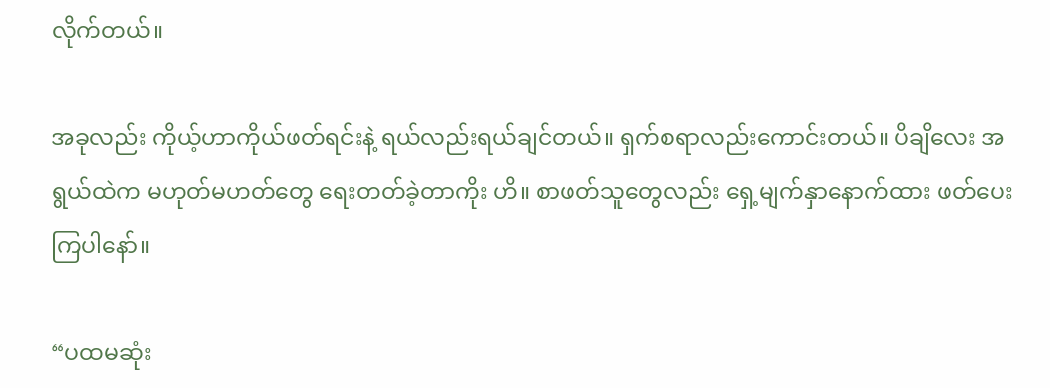လိုက်တယ်။

အခုလည်း ကိုယ့်ဟာကိုယ်ဖတ်ရင်းနဲ့ ရယ်လည်းရယ်ချင်တယ်။ ရှက်စရာလည်းကောင်းတယ်။ ပိချိလေး အရွယ်ထဲက မဟုတ်မဟတ်တွေ ရေးတတ်ခဲ့တာကိုး ဟိ။ စာဖတ်သူတွေလည်း ရှေ့မျက်နှာနောက်ထား ဖတ်ပေးကြပါနော်။

“ပထမဆုံး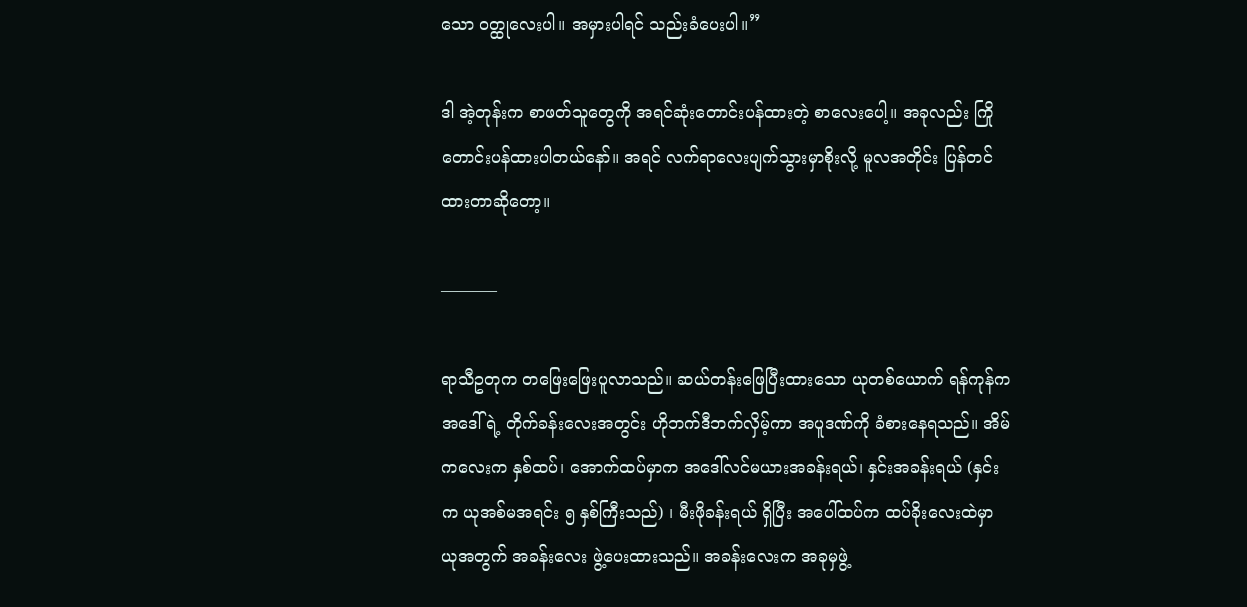သော ဝတ္ထုလေးပါ။ အမှားပါရင် သည်းခံပေးပါ။”

ဒါ အဲ့တုန်းက စာဖတ်သူတွေကို အရင်ဆုံးတောင်းပန်ထားတဲ့ စာလေးပေါ့။ အခုလည်း ကြိုတောင်းပန်ထားပါတယ်နော်။ အရင် လက်ရာလေးပျက်သွားမှာစိုးလို့ မူလအတိုင်း ပြန်တင်ထားတာဆိုတော့။

———–

ရာသီဥတုက တဖြေးဖြေးပူလာသည်။ ဆယ်တန်းဖြေပြီးထားသော ယုတစ်ယောက် ရန်ကုန်က အဒေါ်ရဲ့ တိုက်ခန်းလေးအတွင်း ဟိုဘက်ဒီဘက်လှိမ့်ကာ အပူဒဏ်ကို ခံစားနေရသည်။ အိမ်ကလေးက နှစ်ထပ်၊ အောက်ထပ်မှာက အဒေါ်လင်မယားအခန်းရယ်၊ နှင်းအခန်းရယ် (နှင်းက ယုအစ်မအရင်း ၅ နှစ်ကြီးသည်) ၊ မီးဖိုခန်းရယ် ရှိပြီး အပေါ်ထပ်က ထပ်ခိုးလေးထဲမှာ ယုအတွက် အခန်းလေး ဖွဲ့ပေးထားသည်။ အခန်းလေးက အခုမှဖွဲ့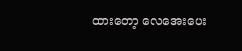ထားတော့ လေအေးပေး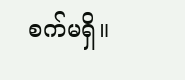စက်မရှိ။